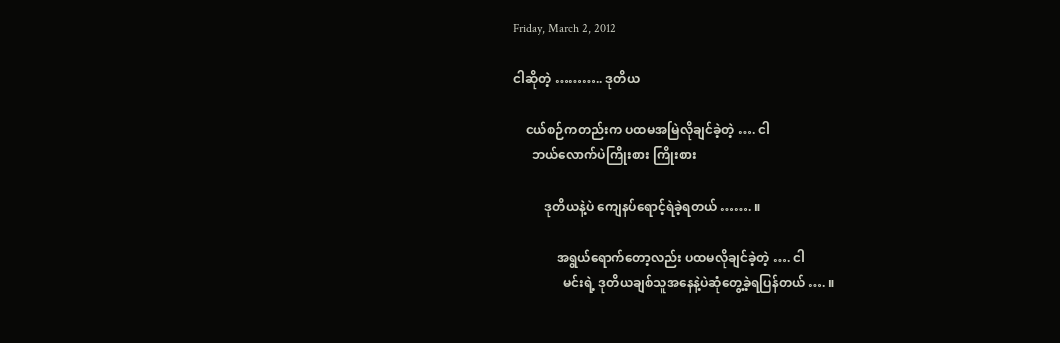Friday, March 2, 2012

ငါဆိုတဲ့ ……….. ဒုတိယ

    ငယ်စဉ်ကတည်းက ပထမအမြဲလိုချင်ခဲ့တဲ့ …. ငါ
      ဘယ်လောက်ပဲကြိုးစား ကြိုးစား

          ဒုတိယနဲ့ပဲ ကျေနပ်ရောင့်ရဲခဲ့ရတယ် ……. ။

              အရွယ်ရောက်တော့လည်း ပထမလိုချင်ခဲ့တဲ့ …. ငါ
                မင်းရဲ့ ဒုတိယချစ်သူအနေနဲ့ပဲဆုံတွေ့ခဲ့ရပြန်တယ် …. ။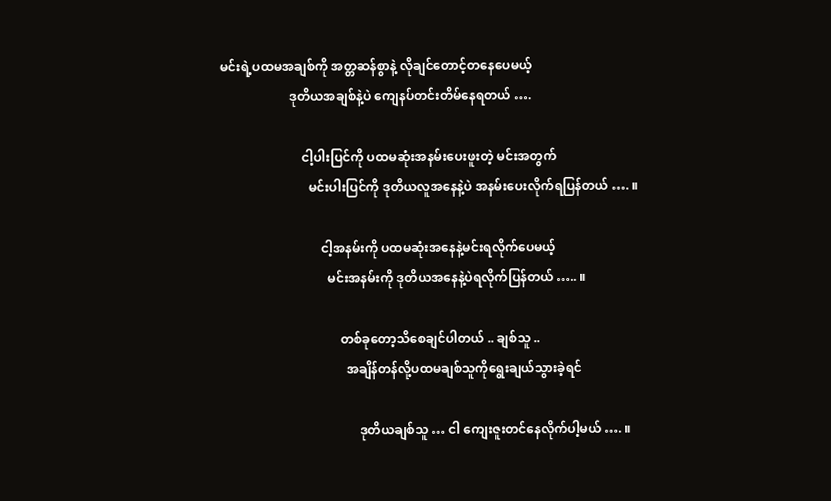မင်းရဲ့ပထမအချစ်ကို အတ္တဆန်စွာနဲ့ လိုချင်တောင့်တနေပေမယ့်
                      ဒုတိယအချစ်နဲ့ပဲ ကျေနပ်တင်းတိမ်နေရတယ် ….

                          ငါ့ပါးပြင်ကို ပထမဆုံးအနမ်းပေးဖူးတဲ့ မင်းအတွက်
                            မင်းပါးပြင်ကို ဒုတိယလူအနေနဲ့ပဲ အနမ်းပေးလိုက်ရပြန်တယ် …. ။

                                ငါ့အနမ်းကို ပထမဆုံးအနေနဲ့မင်းရလိုက်ပေမယ့်
                                  မင်းအနမ်းကို ဒုတိယအနေနဲ့ပဲရလိုက်ပြန်တယ် ….. ။

                                      တစ်ခုတော့သိစေချင်ပါတယ် .. ချစ်သူ ..
                                        အချိန်တန်လို့ပထမချစ်သူကိုရွေးချယ်သွားခဲ့ရင်

                                            ဒုတိယချစ်သူ … ငါ ကျေးဇူးတင်နေလိုက်ပါ့မယ် …. ။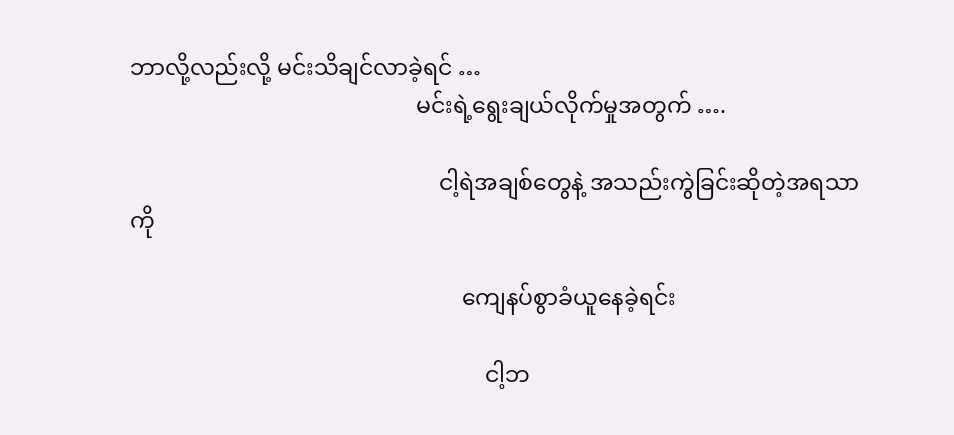ဘာလို့လည်းလို့ မင်းသိချင်လာခဲ့ရင် …
                                                  မင်းရဲ့ရွေးချယ်လိုက်မှုအတွက် ….

                                                      ငါ့ရဲအချစ်တွေနဲ့ အသည်းကွဲခြင်းဆိုတဲ့အရသာကို

                                                          ကျေနပ်စွာခံယူနေခဲ့ရင်း

                                                              ငါ့ဘ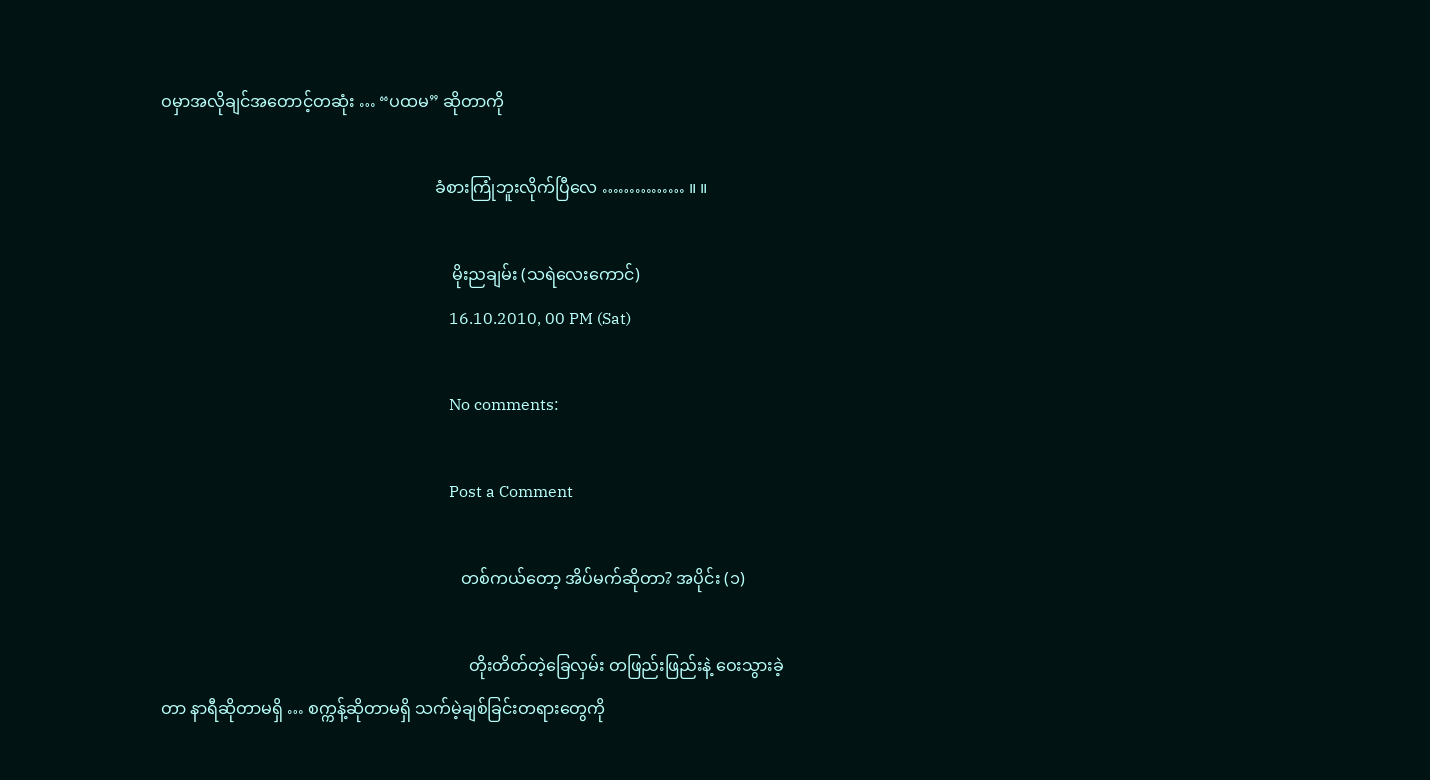ဝမှာအလိုချင်အတောင့်တဆုံး … “ပထမ” ဆိုတာကို

                                                                  ခံစားကြုံဘူးလိုက်ပြီလေ …………… ။ ။

                                                                      မိုးညချမ်း (သရဲလေးကောင်)
                                                                        16.10.2010, 00 PM (Sat)

                                                                        No comments:

                                                                        Post a Comment

                                                                        တစ်ကယ်တော့ အိပ်မက်ဆိုတာ? အပိုင်း (၁)

                                                                          တိုးတိတ်တဲ့ခြေလှမ်း တဖြည်းဖြည်းနဲ့ ဝေးသွားခဲ့တာ နာရီဆိုတာမရှိ … စက္ကန့်ဆိုတာမရှိ သက်မဲ့ချစ်ခြင်းတရားတွေကို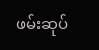ဖမ်းဆုပ်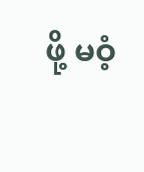ဖို့ မဝံ့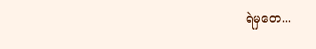ရဲမှတေ...